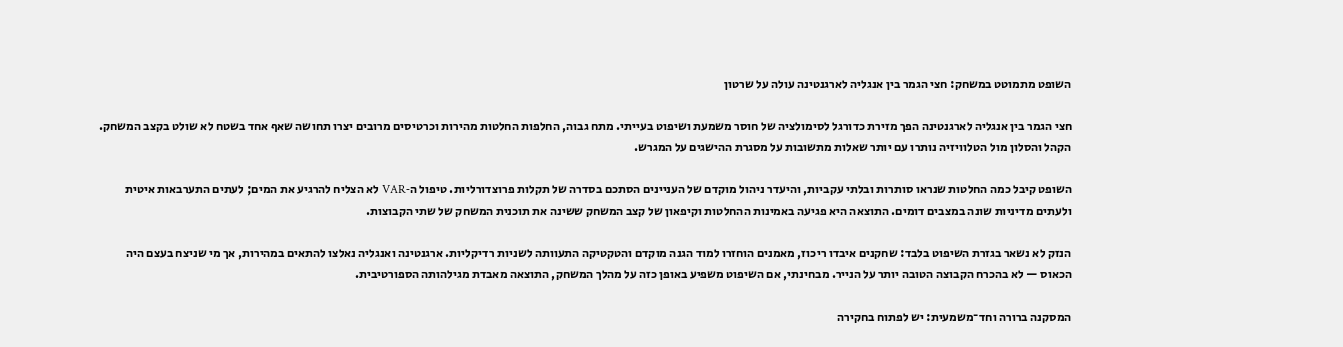השופט מתמוטט במשחק: חצי הגמר בין אנגליה לארגנטינה עולה על שרטון

חצי הגמר בין אנגליה לארגנטינה הפך מזירת כדורגל לסימולציה של חוסר משמעת ושיפוט בעייתי. מתח גבוה, החלפות החלטות מהירות וכרטיסים מרובים יצרו תחושה שאף אחד בשטח לא שולט בקצב המשחק. הקהל והסלון מול הטלוויזיה נותרו עם יותר שאלות מתשובות על מסגרת ההישגים על המגרש.

השופט קיבל כמה החלטות שנראו סותרות ובלתי עקביות, והיעדר ניהול מוקדם של העניינים הסתכם בסדרה של תקלות פרוצדורליות. טיפול ה‑VAR לא הצליח להרגיע את המים; לעתים התערבאות איטית ולעתים מדיניות שונה במצבים דומים. התוצאה היא פגיעה באמינות ההחלטות וקיפאון של קצב המשחק ששינה את תוכנית המשחק של שתי הקבוצות.

הנזק לא נשאר בגזרת השיפוט בלבד: שחקנים איבדו ריכוז, מאמנים הוחזרו למוד הגנה מוקדם והטקטיקה התעוותה לשניות רדיקליות. ארגנטינה ואנגליה נאלצו להתאים במהירות, אך מי שניצח בעצם היה הכאוס — לא בהכרח הקבוצה הטובה יותר על הנייר. מבחינתי, אם השיפוט משפיע באופן כזה על מהלך המשחק, התוצאה מאבדת מגילהותה הספורטיבית.

המסקנה ברורה וחד־משמעית: יש לפתוח בחקירה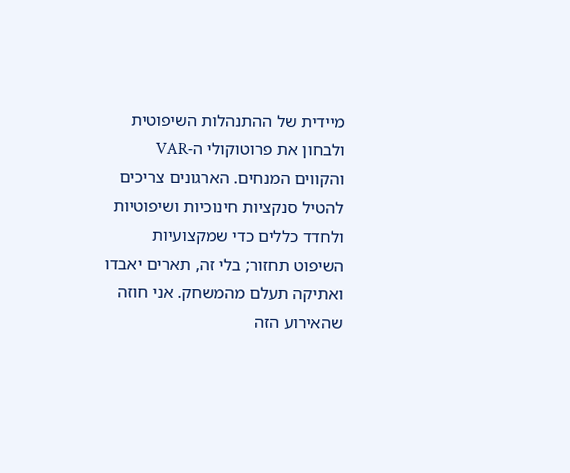מיידית של ההתנהלות השיפוטית ולבחון את פרוטוקולי ה‑VAR והקווים המנחים. הארגונים צריכים להטיל סנקציות חינוכיות ושיפוטיות ולחדד כללים כדי שמקצועיות השיפוט תחזור; בלי זה, תארים יאבדו ואתיקה תעלם מהמשחק. אני חוזה שהאירוע הזה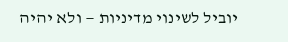יוביל לשינוי מדיניות — ולא יהיה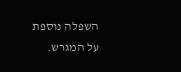השפלה נוספת על המגרש.